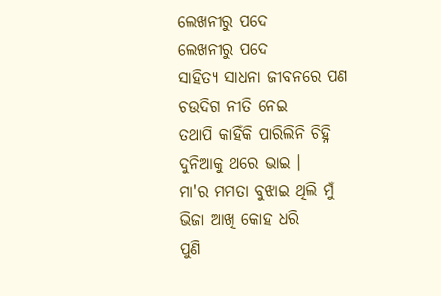ଲେଖନୀରୁ ପଦେ
ଲେଖନୀରୁ ପଦେ
ସାହିତ୍ୟ ସାଧନା ଜୀବନରେ ପଣ
ଚଉଦିଗ ନୀତି ନେଇ
ତଥାପି କାହିଁକି ପାରିଲିନି ଚିହ୍ନି
ଦୁନିଆକୁ ଥରେ ଭାଇ ।
ମା'ର ମମତା ବୁଝାଇ ଥିଲି ମୁଁ
ଭିଜା ଆଖି କୋହ ଧରି
ପୁଣି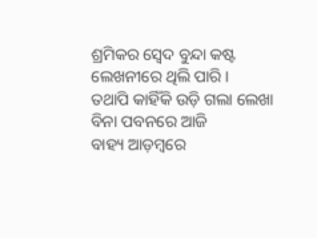ଶ୍ରମିକର ସ୍ୱେଦ ବୁନ୍ଦା କଷ୍ଟ
ଲେଖନୀରେ ଥିଲି ପାରି ।
ତଥାପି କାହିଁକି ଉଡ଼ି ଗଲା ଲେଖା
ବିନା ପବନରେ ଆଜି
ବାହ୍ୟ ଆଡ଼ମ୍ବରେ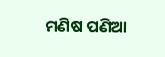ମଣିଷ ପଣିଆ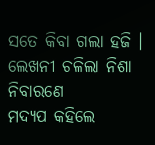ସତେ କିବା ଗଲା ହଜି ।
ଲେଖନୀ ଚଳିଲା ନିଶା ନିବାରଣେ
ମଦ୍ୟପ କହିଲେ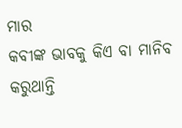ମାର
କବୀଙ୍କ ଭାବକୁ କିଏ ବା ମାନିବ
କରୁଥାନ୍ତି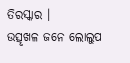ତିରସ୍କାର ।
ଉତ୍ସୃଖଳ ଜନେ ଲୋଲୁପ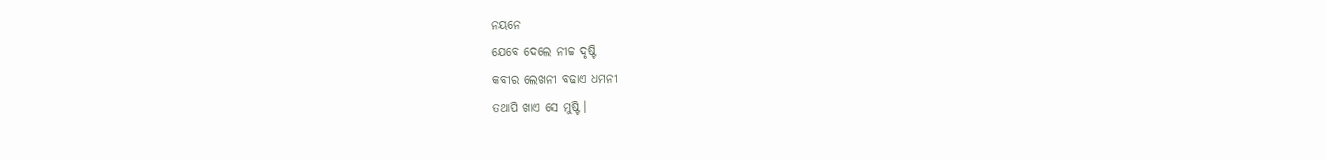ନୟନେ
ଯେବେ ଦେଲେ ନୀଚ୍ଚ ଦୃଷ୍ଟି
କବୀର ଲେଖନୀ ବଢାଏ ଧମନୀ
ତଥାପି ଖାଏ ସେ ମୁଷ୍ଟି ।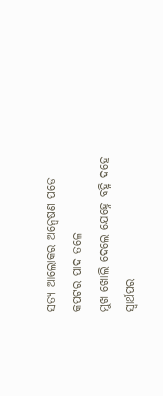ସତ୍ୟ ଆଲୋକର ଅନ୍ୱେଷଣ ପଡେ
କପଟର ପାଦ ତଳେ
ମୁଖ ଖୋଲି ଦେଲେ ଯେହ୍ନେ ବହ୍ନି ଦହେ
ସ୍ଵାର୍ଥପର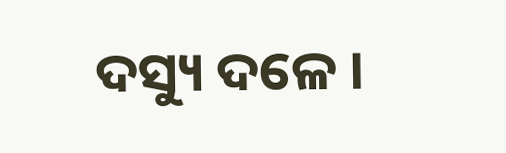ଦସ୍ୟୁ ଦଳେ ।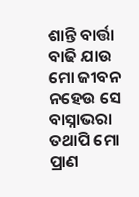ଶାନ୍ତି ବାର୍ତ୍ତା ବାଢି ଯାଉ ମୋ ଜୀବନ
ନହେଉ ସେ ବାସ୍ନାଭରା
ତଥାପି ମୋ ପ୍ରାଣ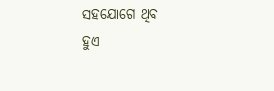ସହଯୋଗେ ଥିବ
ହୁଏ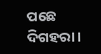ପଛେ ଦିଗହରା ।